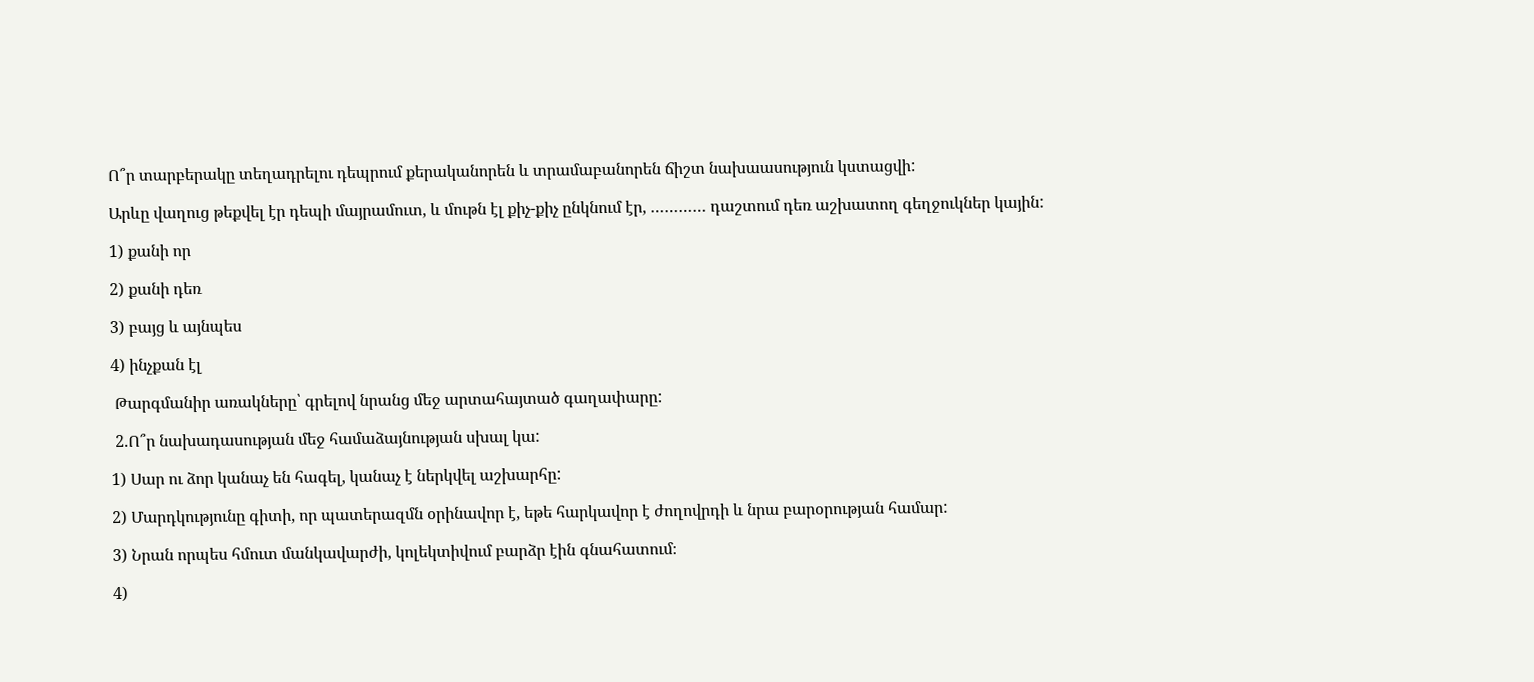Ո՞ր տարբերակը տեղադրելու դեպրում քերականորեն և տրամաբանորեն ճիշտ նախաասություն կստացվի:

Արևը վաղուց թեքվել էր դեպի մայրամուտ, և մութն էլ քիչ-քիչ ընկնում էր, ………… դաշտում դեռ աշխատող գեղջուկներ կային:

1) քանի որ

2) քանի դեռ

3) բայց և այնպես

4) ինչքան էլ

 Թարգմանիր առակները՝ գրելով նրանց մեջ արտահայտած գաղափարը:

 2.Ո՞ր նախադասության մեջ համաձայնության սխալ կա:

1) Սար ու ձոր կանաչ են հագել, կանաչ է ներկվել աշխարհը:

2) Մարդկությունը գիտի, որ պատերազմն օրինավոր է, եթե հարկավոր է ժողովրդի և նրա բարօրության համար:

3) Նրան որպես հմուտ մանկավարժի, կոլեկտիվում բարձր էին գնահատում։

4)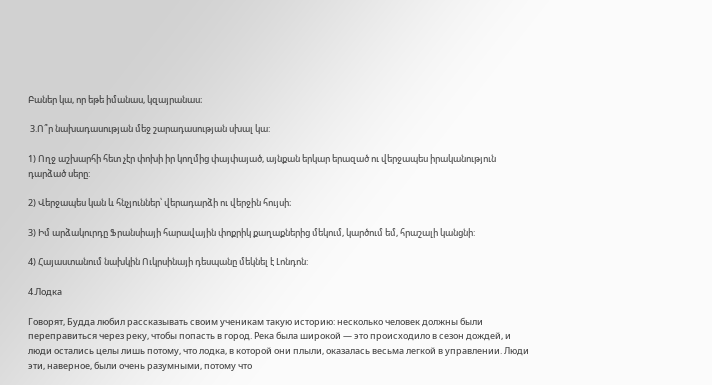Բաներ կա, որ եթե իմանաս, կզայրանաս։

 3.Ո՞ր նախադասության մեջ շարադասության սխալ կա:

1) Ողջ աշխարհի հետ չէր փոխի իր կողմից փայփայած, այնքան երկար երազած ու վերջապես իրականություն դարձած սերը:

2) Վերջապես կան և հնչյուններ՝ վերադարձի ու վերջին հույսի։

3) Իմ արձակուրդը Ֆրանսիայի հարավային փոքրիկ քաղաքներից մեկում, կարծում եմ, հրաշալի կանցնի:

4) Հայաստանում նախկին Ուկրսինայի դեսպանը մեկնել է Լոնդոն:

4.Лодка

Говорят, Будда любил рассказывать своим ученикам такую историю: несколько человек должны были переправиться через реку, чтобы попасть в город. Река была широкой — это происходило в сезон дождей, и люди остались целы лишь потому, что лодка, в которой они плыли, оказалась весьма легкой в управлении. Люди эти, наверное, были очень разумными, потому что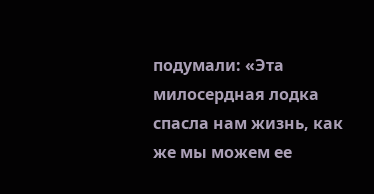подумали: «Эта милосердная лодка спасла нам жизнь, как же мы можем ее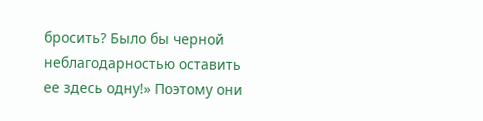бросить? Было бы черной неблагодарностью оставить ее здесь одну!» Поэтому они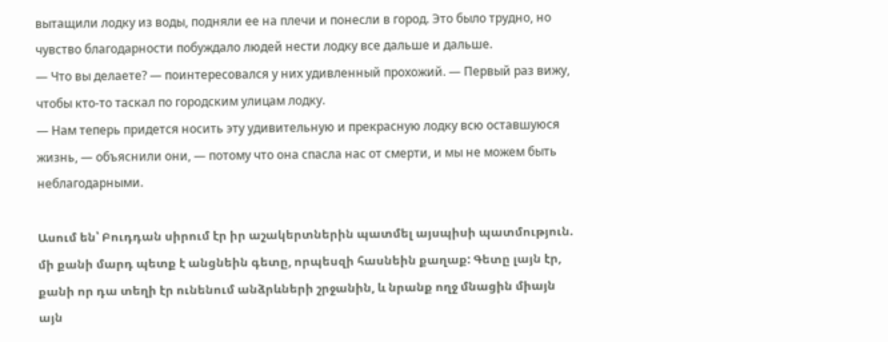вытащили лодку из воды, подняли ее на плечи и понесли в город. Это было трудно, но чувство благодарности побуждало людей нести лодку все дальше и дальше.
— Что вы делаете? — поинтересовался у них удивленный прохожий. — Первый раз вижу, чтобы кто-то таскал по городским улицам лодку.
— Нам теперь придется носить эту удивительную и прекрасную лодку всю оставшуюся жизнь, — объяснили они, — потому что она спасла нас от смерти, и мы не можем быть неблагодарными.

Ասում են՝ Բուդդան սիրում էր իր աշակերտներին պատմել այսպիսի պատմություն. մի քանի մարդ պետք է անցնեին գետը, որպեսզի հասնեին քաղաք: Գետը լայն էր, քանի որ դա տեղի էր ունենում անձրևների շրջանին, և նրանք ողջ մնացին միայն այն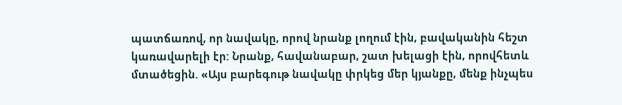պատճառով, որ նավակը, որով նրանք լողում էին, բավականին հեշտ կառավարելի էր: Նրանք, հավանաբար, շատ խելացի էին, որովհետև մտածեցին. «Այս բարեգութ նավակը փրկեց մեր կյանքը, մենք ինչպես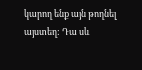կարող ենք այն թողնել այստեղ: Դա սև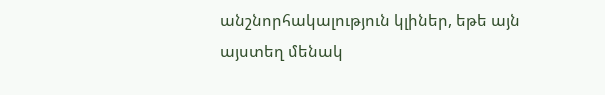անշնորհակալություն կլիներ, եթե այն այստեղ մենակ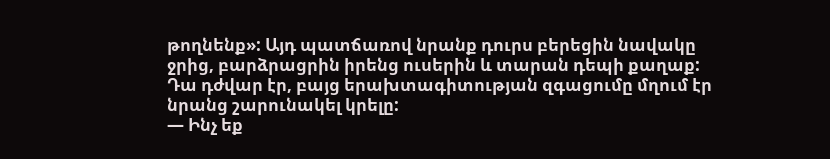թողնենք»: Այդ պատճառով նրանք դուրս բերեցին նավակը ջրից, բարձրացրին իրենց ուսերին և տարան դեպի քաղաք: Դա դժվար էր, բայց երախտագիտության զգացումը մղում էր նրանց շարունակել կրելը:
— Ինչ եք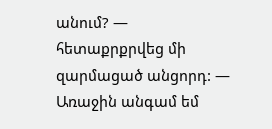անում? — հետաքրքրվեց մի զարմացած անցորդ: — Առաջին անգամ եմ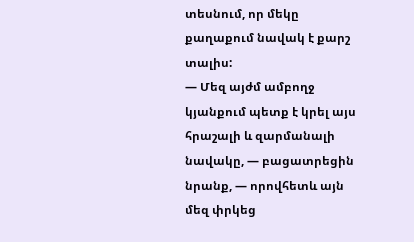տեսնում, որ մեկը քաղաքում նավակ է քարշ տալիս:
— Մեզ այժմ ամբողջ կյանքում պետք է կրել այս հրաշալի և զարմանալի նավակը, — բացատրեցին նրանք, — որովհետև այն մեզ փրկեց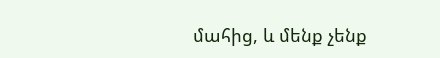մահից, և մենք չենք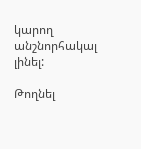կարող անշնորհակալ լինել:

Թողնել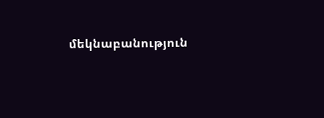մեկնաբանություն